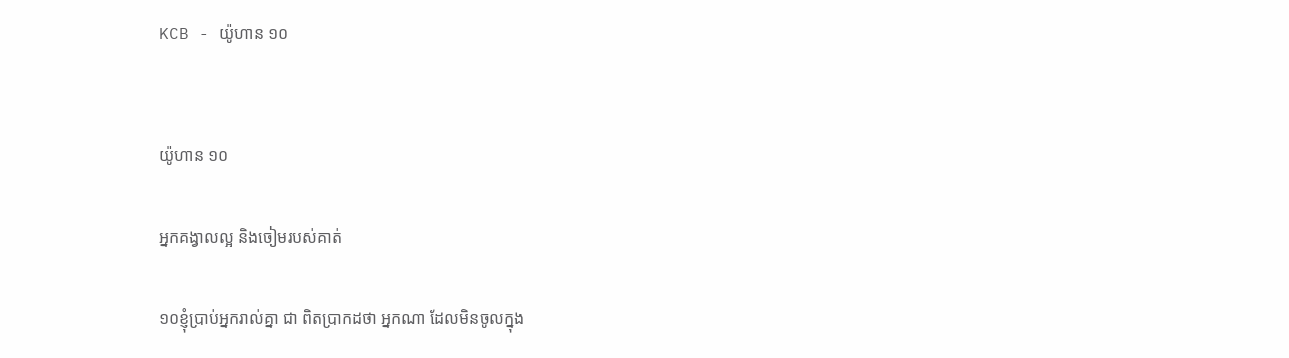KCB - យ៉ូហាន ១០


យ៉ូហាន ១០

អ្នកគង្វាលល្អ និងចៀមរបស់គាត់

១០ខ្ញុំប្រាប់អ្នករាល់គ្នា ជា ពិតប្រាកដថា អ្នកណា ដែលមិនចូលក្នុង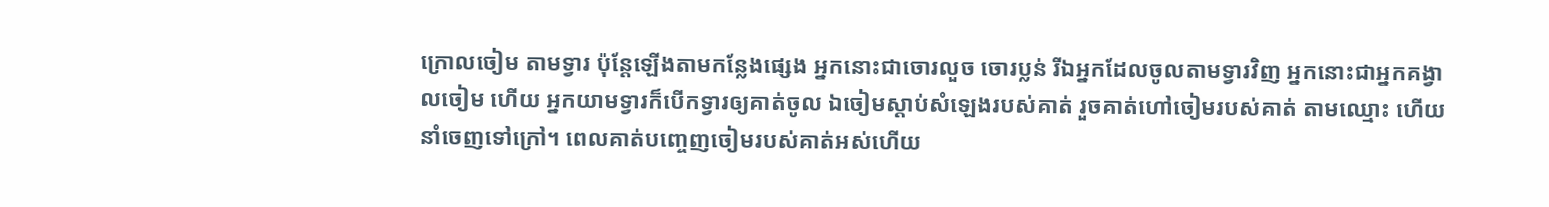ក្រោលចៀម តាមទ្វារ ប៉ុន្ដែឡើងតាមកន្លែងផ្សេង អ្នកនោះជាចោរលួច ចោរប្លន់ រីឯអ្នកដែលចូលតាមទ្វារវិញ អ្នកនោះជាអ្នកគង្វាលចៀម ហើយ អ្នកយាមទ្វារក៏បើកទ្វារឲ្យគាត់ចូល ឯចៀមស្តាប់សំឡេងរបស់គាត់ រួចគាត់ហៅចៀមរបស់គាត់ តាមឈ្មោះ ហើយនាំចេញទៅក្រៅ។ ពេលគាត់បញ្ចេញចៀមរបស់គាត់អស់ហើយ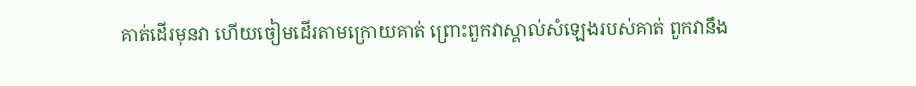គាត់ដើរមុនវា ហើយចៀមដើរតាមក្រោយគាត់ ព្រោះពួកវាស្គាល់សំឡេងរបស់គាត់ ពួកវានឹង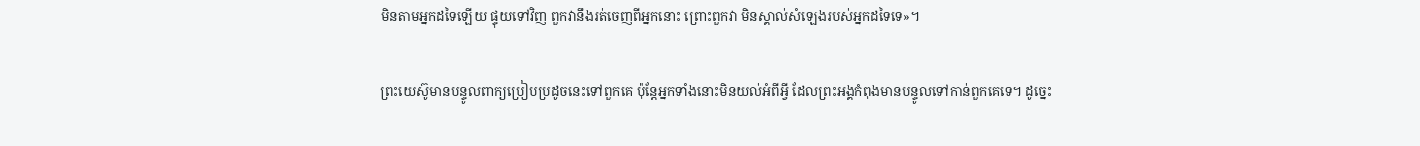មិនតាមអ្នកដទៃឡើយ ផ្ទុយទៅវិញ ពួកវានឹងរត់ចេញពីអ្នកនោះ ព្រោះពួកវា មិនស្គាល់សំឡេងរបស់អ្នកដទៃទេ»។

ព្រះយេស៊ូមានបន្ទូលពាក្យប្រៀបប្រដូចនេះទៅពួកគេ ប៉ុន្ដែអ្នកទាំងនោះមិនយល់អំពីអ្វី ដែលព្រះអង្គកំពុងមានបន្ទូលទៅកាន់ពួកគេទេ‍។ ដូច្នេះ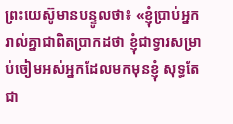ព្រះយេស៊ូមានបន្ទូលថា៖ «ខ្ញុំប្រាប់អ្នករាល់គ្នាជាពិតប្រាកដថា ខ្ញុំជាទ្វារសម្រាប់ចៀមអស់អ្នកដែលមកមុនខ្ញុំ សុទ្ធតែជា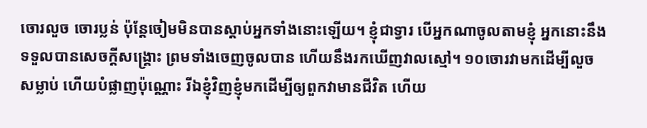ចោរលួច ចោរប្លន់ ប៉ុន្ដែចៀមមិនបានស្តាប់អ្នកទាំងនោះឡើយ។ ខ្ញុំជាទ្វារ បើអ្នកណាចូលតាមខ្ញុំ អ្នកនោះនឹងទទួលបានសេចក្ដីសង្រ្គោះ ព្រមទាំងចេញចូលបាន ហើយនឹងរកឃើញវាលស្មៅ។ ១០ចោរវាមកដើម្បីលួច សម្លាប់ ហើយបំផ្លាញប៉ុណ្ណោះ រីឯខ្ញុំវិញខ្ញុំមកដើម្បីឲ្យពួកវាមានជីវិត ហើយ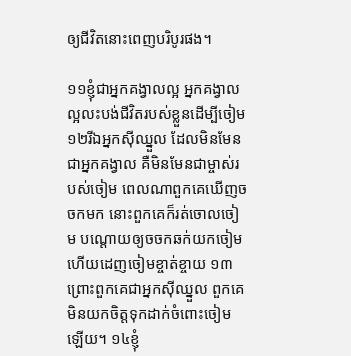ឲ្យជីវិតនោះពេញបរិបូរផង។

១១ខ្ញុំជាអ្នកគង្វាលល្អ អ្នកគង្វាលល្អលះបង់ជីវិតរបស់ខ្លួនដើម្បីចៀម ១២រីឯអ្នកស៊ីឈ្នួល ដែលមិនមែនជាអ្នកគង្វាល គឺមិនមែនជាម្ចាស់របស់ចៀម ពេលណាពួកគេឃើញចចកមក នោះពួកគេក៏រត់ចោលចៀម បណ្ដោយឲ្យចចកឆក់យកចៀម ហើយដេញចៀមខ្ចាត់ខ្ចាយ ១៣ព្រោះពួកគេជាអ្នកស៊ីឈ្នួល ពួកគេមិនយកចិត្តទុកដាក់ចំពោះចៀមឡើយ។ ១៤ខ្ញុំ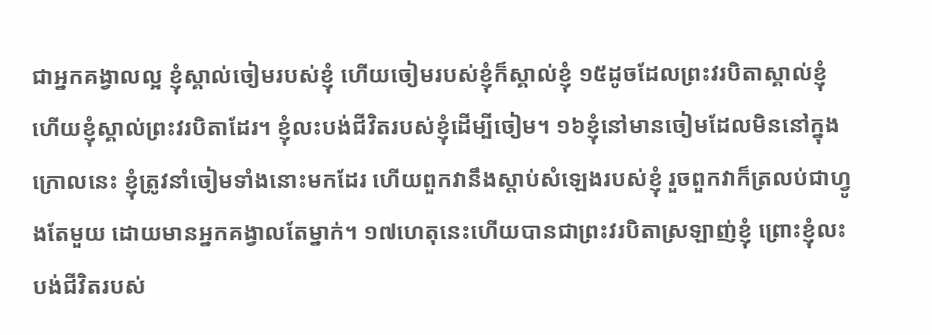ជាអ្នកគង្វាលល្អ ខ្ញុំស្គាល់ចៀមរបស់ខ្ញុំ ហើយចៀមរបស់ខ្ញុំក៏ស្គាល់ខ្ញុំ ១៥ដូចដែលព្រះវរបិតាស្គាល់ខ្ញុំ ហើយខ្ញុំស្គាល់ព្រះវរបិតាដែរ។ ខ្ញុំលះបង់ជីវិតរបស់ខ្ញុំដើម្បីចៀម។ ១៦ខ្ញុំនៅមានចៀមដែលមិននៅក្នុងក្រោលនេះ ខ្ញុំត្រូវនាំចៀមទាំងនោះមកដែរ ហើយពួកវានឹងស្តាប់សំឡេងរបស់ខ្ញុំ រួចពួកវាក៏ត្រលប់ជាហ្វូងតែមួយ ដោយមានអ្នកគង្វាលតែម្នាក់។ ១៧ហេតុនេះហើយបានជាព្រះវរបិតាស្រឡាញ់ខ្ញុំ ព្រោះខ្ញុំលះបង់ជីវិតរបស់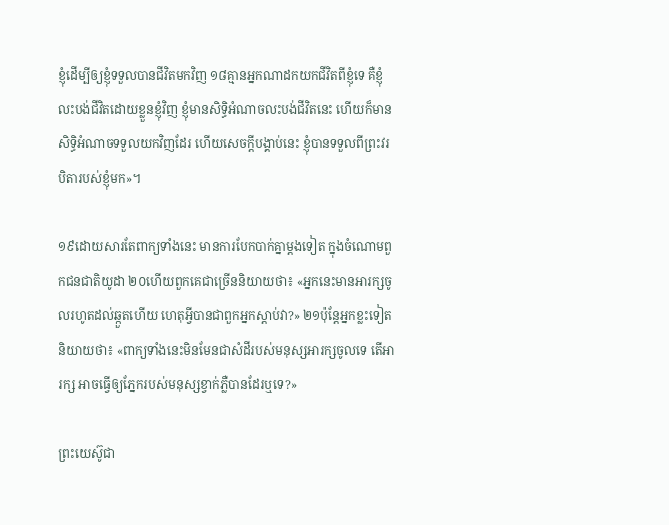ខ្ញុំដើម្បីឲ្យខ្ញុំទទួលបានជីវិតមកវិញ ១៨គ្មានអ្នកណាដកយកជីវិតពីខ្ញុំទេ គឺខ្ញុំលះបង់ជីវិតដោយខ្លួនខ្ញុំវិញ ខ្ញុំមានសិទ្ធិអំណាចលះបង់ជីវិតនេះ ហើយក៏មានសិទ្ធិអំណាចទទួលយកវិញដែរ ហើយសេចក្ដីបង្គាប់នេះ ខ្ញុំបានទទួលពីព្រះវរបិតារបស់ខ្ញុំមក»។

១៩ដោយសារតែពាក្យទាំងនេះ មានការបែកបាក់គ្នាម្តងទៀត ក្នុងចំណោមពួកជនជាតិយូដា ២០ហើយពួកគេជាច្រើននិយាយថា៖ «អ្នកនេះមានអារក្សចូលរហូតដល់ឆ្កួតហើយ ហេតុអ្វីបានជាពួកអ្នកស្តាប់វា?» ២១ប៉ុន្ដែអ្នកខ្លះទៀតនិយាយថា៖ «ពាក្យទាំងនេះមិនមែនជាសំដីរបស់មនុស្សអារក្សចូលទេ តើអារក្ស អាចធ្វើឲ្យភ្នែករបស់មនុស្សខ្វាក់ភ្លឺបានដែរឬទេ?»

ព្រះយេស៊ូជា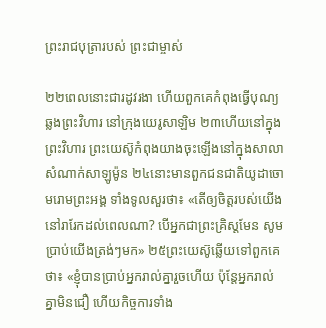ព្រះរាជបុត្រារបស់ ព្រះជាម្ចាស់

២២ពេលនោះជារដូវរងា ហើយពួកគេកំពុងធ្វើបុណ្យឆ្លងព្រះវិហារ នៅក្រុងយេរូសាឡិម ២៣ហើយនៅក្នុងព្រះវិហារ ព្រះយេស៊ូកំពុងយាងចុះឡើងនៅក្នុងសាលាសំណាក់សាឡូម៉ូន ២៤នោះមានពួកជនជាតិយូដាចោមរោមព្រះអង្គ ទាំងទូលសួរថា៖ «តើឲ្យចិត្ដរបស់យើងនៅរារែកដល់ពេលណា? បើអ្នកជាព្រះគ្រិស្ដមែន សូមប្រាប់យើងត្រង់ៗមក» ២៥ព្រះយេស៊ូឆ្លើយទៅពួកគេថា៖ «ខ្ញុំបានប្រាប់អ្នករាល់គ្នារួចហើយ ប៉ុន្ដែអ្នករាល់គ្នាមិនជឿ ហើយកិច្ចការទាំង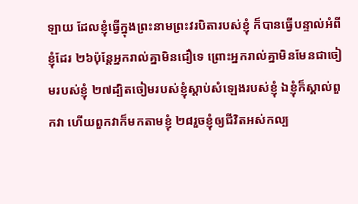ឡាយ ដែលខ្ញុំធ្វើក្នុងព្រះនាមព្រះវរបិតារបស់ខ្ញុំ ក៏បានធ្វើបន្ទាល់អំពីខ្ញុំដែរ ២៦ប៉ុន្ដែអ្នករាល់គ្នាមិនជឿទេ ព្រោះអ្នករាល់គ្នាមិនមែនជាចៀមរបស់ខ្ញុំ ២៧ដ្បិតចៀមរបស់ខ្ញុំស្តាប់សំឡេងរបស់ខ្ញុំ ឯខ្ញុំក៏ស្គាល់ពួកវា ហើយពួកវាក៏មកតាមខ្ញុំ ២៨រួចខ្ញុំឲ្យជីវិតអស់កល្ប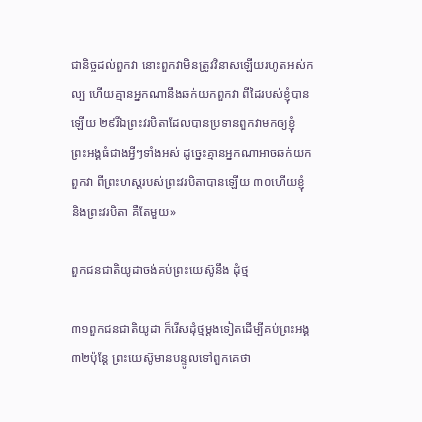ជានិច្ចដល់ពួកវា នោះពួកវាមិនត្រូវវិនាសឡើយរហូតអស់កល្ប ហើយគ្មានអ្នកណានឹងឆក់យកពួកវា ពីដៃរបស់ខ្ញុំបានឡើយ ២៩រីឯព្រះវរបិតាដែលបានប្រទានពួកវាមកឲ្យខ្ញុំ ព្រះអង្គធំជាងអ្វីៗទាំងអស់ ដូច្នេះគ្មានអ្នកណាអាចឆក់យកពួកវា ពីព្រះហស្តរបស់ព្រះវរបិតាបានឡើយ ៣០ហើយខ្ញុំ និងព្រះវរបិតា គឺតែមួយ»

ពួកជនជាតិយូដាចង់គប់ព្រះយេស៊ូនឹង ដុំថ្ម

៣១ពួកជនជាតិយូដា ក៏រើសដុំថ្មម្ដងទៀតដើម្បីគប់ព្រះអង្គ ៣២ប៉ុន្ដែ ព្រះយេស៊ូមានបន្ទូលទៅពួកគេថា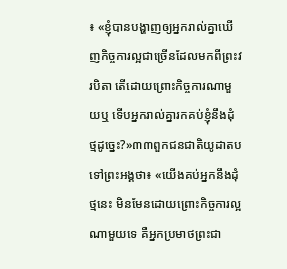៖ «ខ្ញុំបានបង្ហាញឲ្យអ្នករាល់គ្នាឃើញកិច្ចការល្អជាច្រើនដែលមកពីព្រះវរបិតា តើដោយព្រោះកិច្ចការណាមួយឬ ទើបអ្នករាល់គ្នារកគប់ខ្ញុំនឹងដុំថ្មដូច្នេះ?»៣៣ពួកជនជាតិយូដាតបទៅព្រះអង្គថា៖ «យើងគប់អ្នកនឹងដុំថ្មនេះ មិនមែនដោយព្រោះកិច្ចការល្អណាមួយទេ គឺអ្នកប្រមាថព្រះជា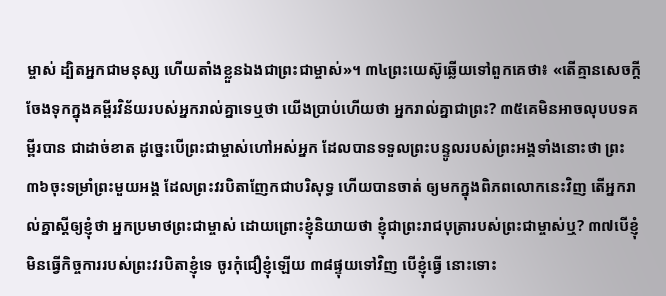ម្ចាស់ ដ្បិតអ្នកជាមនុស្ស ហើយតាំងខ្លួនឯងជាព្រះជាម្ចាស់»។ ៣៤ព្រះយេស៊ូឆ្លើយទៅពួកគេថា៖ «តើគ្មានសេចក្ដីចែងទុកក្នុងគម្ពីរវិន័យរបស់អ្នករាល់គ្នាទេឬថា យើងប្រាប់ហើយថា អ្នករាល់គ្នាជាព្រះ? ៣៥គេមិនអាចលុបបទគម្ពីរបាន ជាដាច់ខាត ដូច្នេះបើព្រះជាម្ចាស់ហៅអស់អ្នក ដែលបានទទួលព្រះបន្ទូលរបស់ព្រះអង្គទាំងនោះថា ព្រះ ៣៦ចុះទម្រាំព្រះមួយអង្គ ដែលព្រះវរបិតាញែកជាបរិសុទ្ធ ហើយបានចាត់ ឲ្យមកក្នុងពិភពលោកនេះវិញ តើអ្នករាល់គ្នាស្ដីឲ្យខ្ញុំថា អ្នកប្រមាថព្រះជាម្ចាស់ ដោយព្រោះខ្ញុំនិយាយថា ខ្ញុំជាព្រះរាជបុត្រារបស់ព្រះជាម្ចាស់‍ឬ? ៣៧បើខ្ញុំមិនធ្វើកិច្ចការរបស់ព្រះវរបិតាខ្ញុំទេ ចូរកុំជឿខ្ញុំឡើយ ៣៨ផ្ទុយទៅវិញ បើខ្ញុំធ្វើ នោះទោះ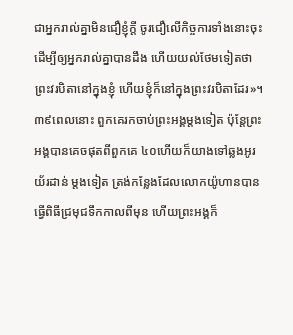ជាអ្នករាល់គ្នាមិនជឿខ្ញុំក្ដី ចូរជឿលើកិច្ចការទាំងនោះចុះ ដើម្បីឲ្យអ្នករាល់គ្នាបានដឹង ហើយយល់ថែមទៀតថា ព្រះវរបិតានៅក្នុងខ្ញុំ ហើយខ្ញុំក៏នៅក្នុងព្រះវរបិតាដែរ»។ ៣៩ពេលនោះ ពួកគេរកចាប់ព្រះអង្គម្តងទៀត ប៉ុន្ដែព្រះអង្គបានគេចផុតពីពួកគេ ៤០ហើយក៏យាងទៅឆ្លងអូរយ័រដាន់ ម្ដងទៀត ត្រង់កន្លែងដែលលោកយ៉ូហានបានធ្វើពិធីជ្រមុជទឹកកាលពីមុន ហើយព្រះអង្គក៏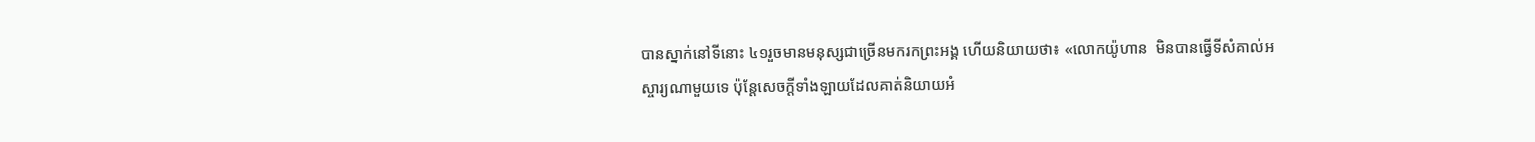បានស្នាក់នៅទីនោះ ៤១រួចមានមនុស្សជាច្រើនមករកព្រះអង្គ ហើយនិយាយថា៖ «លោកយ៉ូហាន  មិនបានធ្វើទីសំគាល់អស្ចារ្យណាមួយទេ ប៉ុន្ដែសេចក្ដីទាំងឡាយដែលគាត់និយាយអំ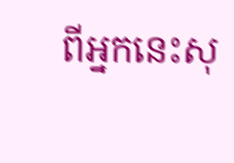ពីអ្នកនេះសុ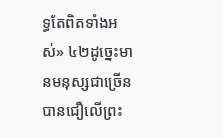ទ្ធតែពិតទាំងអស់» ៤២ដូច្នេះមានមនុស្សជាច្រើនបានជឿលើព្រះ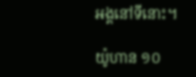អង្គនៅទីនោះ។

យ៉ូហាន ១០